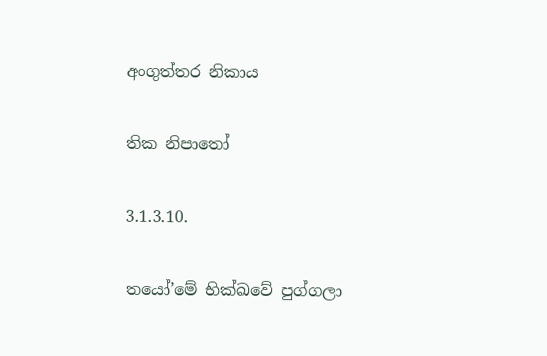අංගුත්තර නිකාය

තික නිපාතෝ

3.1.3.10.

තයෝ’මේ භික්ඛවේ පුග්ගලා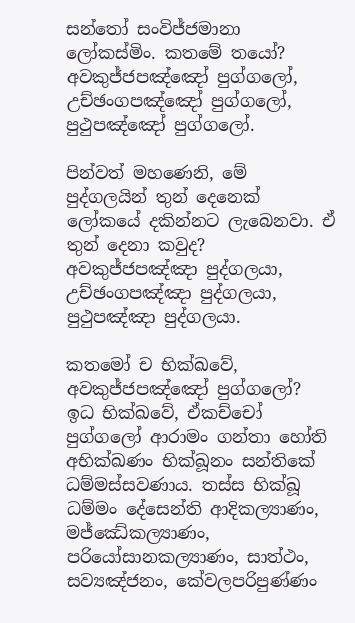සන්තෝ සංවිජ්ජමානා ලෝකස්මිං. කතමේ තයෝ? අවකුජ්ජපඤ්ඤෝ පුග්ගලෝ, උච්ඡංගපඤ්ඤෝ පුග්ගලෝ, පුථුපඤ්ඤෝ පුග්ගලෝ.

පින්වත් මහණෙනි, මේ පුද්ගලයින් තුන් දෙනෙක් ලෝකයේ දකින්නට ලැබෙනවා. ඒ තුන් දෙනා කවුද? අවකුජ්ජපඤ්ඤා පුද්ගලයා, උච්ඡංගපඤ්ඤා පුද්ගලයා, පුථුපඤ්ඤා පුද්ගලයා.

කතමෝ ච භික්ඛවේ, අවකුජ්ජපඤ්ඤෝ පුග්ගලෝ? ඉධ භික්ඛවේ, ඒකච්චෝ පුග්ගලෝ ආරාමං ගන්තා හෝති අභික්ඛණං භික්ඛූනං සන්තිකේ ධම්මස්සවණාය. තස්ස භික්ඛූ ධම්මං දේසෙන්ති ආදිකල්‍යාණං, මජ්ඣේකල්‍යාණං, පරියෝසානකල්‍යාණං, සාත්ථං, සව්‍යඤ්ජනං, කේවලපරිපුණ්ණං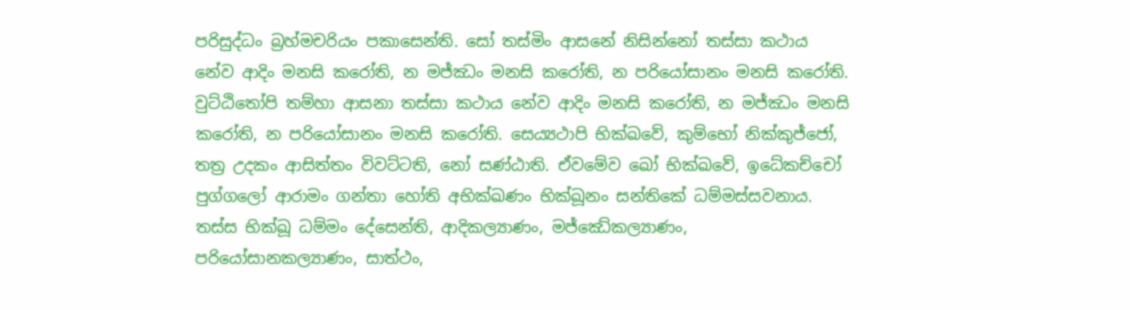පරිසුද්ධං බ්‍රහ්මචරියං පකාසෙන්ති. සෝ තස්මිං ආසනේ නිසින්නෝ තස්සා කථාය නේව ආදිං මනසි කරෝති, න මජ්ඣං මනසි කරෝති, න පරියෝසානං මනසි කරෝති. වුට්ඨිතෝපි තම්හා ආසනා තස්සා කථාය නේව ආදිං මනසි කරෝති, න මජ්ඣං මනසි කරෝති, න පරියෝසානං මනසි කරෝති. සෙය්‍යථාපි භික්ඛවේ, කුම්භෝ නික්කුජ්ජෝ, තත්‍ර උදකං ආසිත්තං විවට්ටති, නෝ සණ්ඨාති. ඒවමේව ඛෝ භික්ඛවේ, ඉධේකච්චෝ පුග්ගලෝ ආරාමං ගන්තා හෝති අභික්ඛණං භික්ඛූනං සන්තිකේ ධම්මස්සවනාය. තස්ස භික්ඛූ ධම්මං දේසෙන්ති, ආදිකල්‍යාණං, මජ්ඣේකල්‍යාණං, පරියෝසානකල්‍යාණං, සාත්ථං,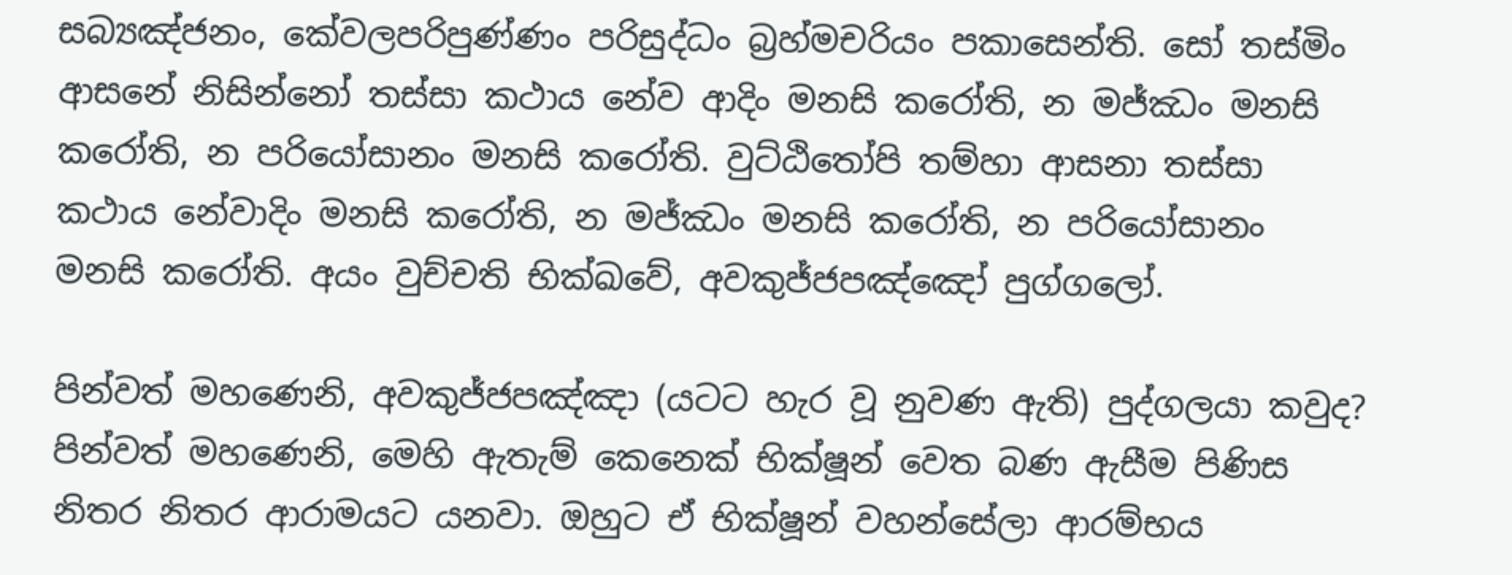සබ්‍යඤ්ජනං, කේවලපරිපුණ්ණං පරිසුද්ධං බ්‍රහ්මචරියං පකාසෙන්ති. සෝ තස්මිං ආසනේ නිසින්නෝ තස්සා කථාය නේව ආදිං මනසි කරෝති, න මජ්ඣං මනසි කරෝති, න පරියෝසානං මනසි කරෝති. වුට්ඨිතෝපි තම්හා ආසනා තස්සා කථාය නේවාදිං මනසි කරෝති, න මජ්ඣං මනසි කරෝති, න පරියෝසානං මනසි කරෝති. අයං වුච්චති භික්ඛවේ, අවකුජ්ජපඤ්ඤෝ පුග්ගලෝ.

පින්වත් මහණෙනි, අවකුජ්ජපඤ්ඤා (යටට හැර වූ නුවණ ඇති) පුද්ගලයා කවුද? පින්වත් මහණෙනි, මෙහි ඇතැම් කෙනෙක් භික්ෂූන් වෙත බණ ඇසීම පිණිස නිතර නිතර ආරාමයට යනවා. ඔහුට ඒ භික්ෂූන් වහන්සේලා ආරම්භය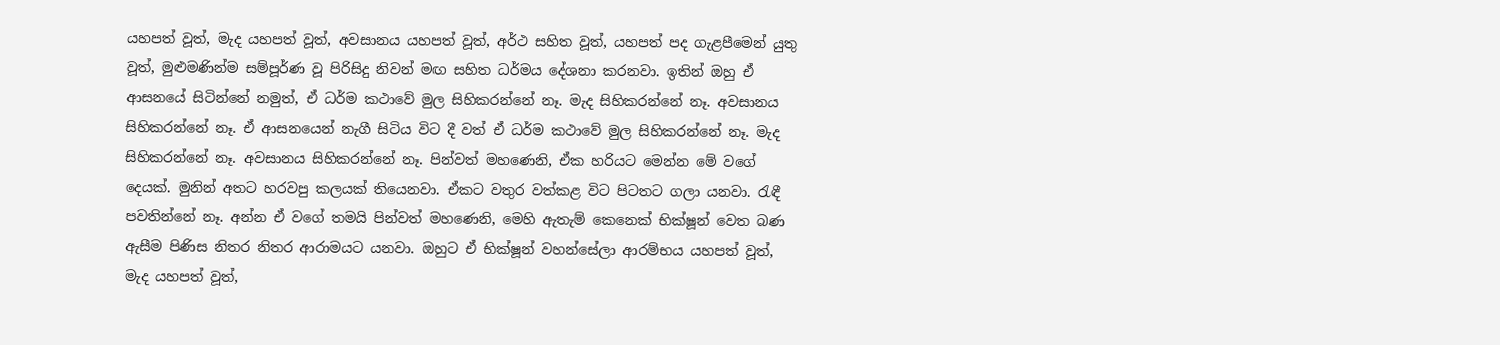යහපත් වූත්, මැද යහපත් වූත්, අවසානය යහපත් වූත්, අර්ථ සහිත වූත්, යහපත් පද ගැළපීමෙන් යුතු වූත්, මුළුමණින්ම සම්පූර්ණ වූ පිරිසිදු නිවන් මඟ සහිත ධර්මය දේශනා කරනවා. ඉතින් ඔහු ඒ ආසනයේ සිටින්නේ නමුත්, ඒ ධර්ම කථාවේ මුල සිහිකරන්නේ නෑ. මැද සිහිකරන්නේ නෑ. අවසානය සිහිකරන්නේ නෑ. ඒ ආසනයෙන් නැගී සිටිය විට දී වත් ඒ ධර්ම කථාවේ මුල සිහිකරන්නේ නෑ. මැද සිහිකරන්නේ නෑ. අවසානය සිහිකරන්නේ නෑ. පින්වත් මහණෙනි, ඒක හරියට මෙන්න මේ වගේ දෙයක්. මුනින් අතට හරවපු කලයක් තියෙනවා. ඒකට වතුර වත්කළ විට පිටතට ගලා යනවා. රැඳී පවතින්නේ නෑ. අන්න ඒ වගේ තමයි පින්වත් මහණෙනි, මෙහි ඇතැම් කෙනෙක් භික්ෂූන් වෙත බණ ඇසීම පිණිස නිතර නිතර ආරාමයට යනවා. ඔහුට ඒ භික්ෂූන් වහන්සේලා ආරම්භය යහපත් වූත්, මැද යහපත් වූත්,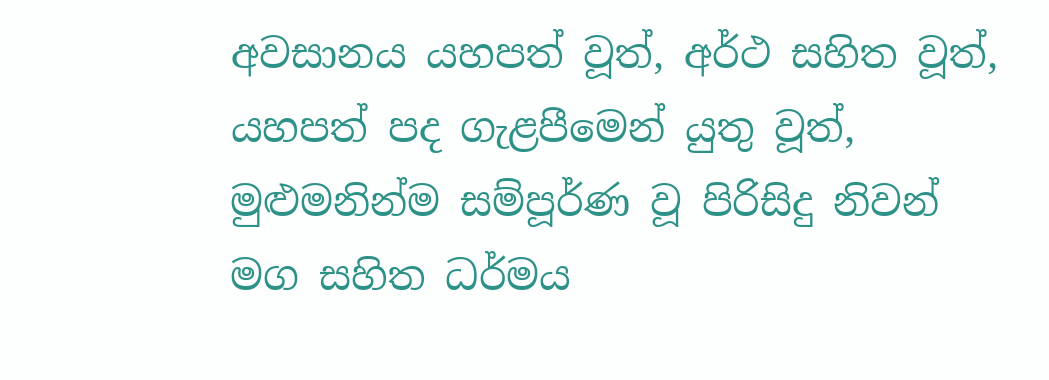අවසානය යහපත් වූත්, අර්ථ සහිත වූත්, යහපත් පද ගැළපීමෙන් යුතු වූත්, මුළුමනින්ම සම්පූර්ණ වූ පිරිසිදු නිවන් මග සහිත ධර්මය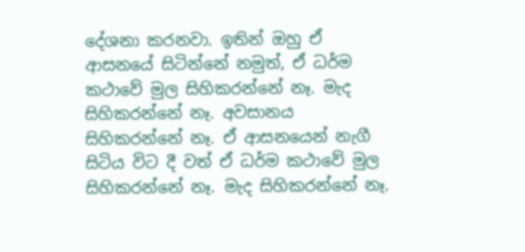දේශනා කරනවා. ඉතින් ඔහු ඒ ආසනයේ සිටින්නේ නමුත්, ඒ ධර්ම කථාවේ මුල සිහිකරන්නේ නෑ. මැද සිහිකරන්නේ නෑ. අවසානය සිහිකරන්නේ නෑ. ඒ ආසනයෙන් නැගී සිටිය විට දී වත් ඒ ධර්ම කථාවේ මුල සිහිකරන්නේ නෑ. මැද සිහිකරන්නේ නෑ.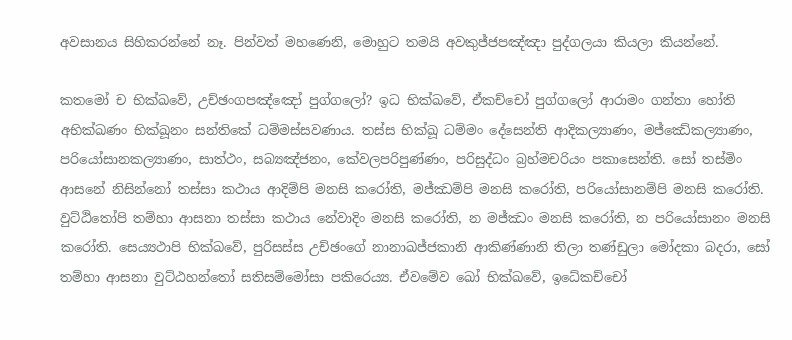අවසානය සිහිකරන්නේ නෑ. පින්වත් මහණෙනි, මොහුට තමයි අවකුජ්ජපඤ්ඤා පුද්ගලයා කියලා කියන්නේ.

කතමෝ ච භික්ඛවේ, උච්ඡංගපඤ්ඤෝ පුග්ගලෝ? ඉධ භික්ඛවේ, ඒකච්චෝ පුග්ගලෝ ආරාමං ගන්තා හෝති අභික්ඛණං භික්ඛූනං සන්තිකේ ධම්මස්සවණාය. තස්ස භික්ඛූ ධම්මං දේසෙන්ති ආදිකල්‍යාණං, මජ්ඣේකල්‍යාණං, පරියෝසානකල්‍යාණං, සාත්ථං, සබ්‍යඤ්ජනං, කේවලපරිපුණ්ණං, පරිසුද්ධං බ්‍රහ්මචරියං පකාසෙන්ති. සෝ තස්මිං ආසනේ නිසින්නෝ තස්සා කථාය ආදිම්පි මනසි කරෝති, මජ්ඣම්පි මනසි කරෝති, පරියෝසානම්පි මනසි කරෝති. වුට්ඨිතෝපි තම්හා ආසනා තස්සා කථාය නේවාදිං මනසි කරෝති, න මජ්ඣං මනසි කරෝති, න පරියෝසානං මනසි කරෝති. සෙය්‍යථාපි භික්ඛවේ, පුරිසස්ස උච්ඡංගේ නානාඛජ්ජකානි ආකිණ්ණානි තිලා තණ්ඩුලා මෝදකා බදරා, සෝ තම්හා ආසනා වුට්ඨහන්තෝ සතිසම්මෝසා පකිරෙය්‍ය. ඒවමේව ඛෝ භික්ඛවේ, ඉධේකච්චෝ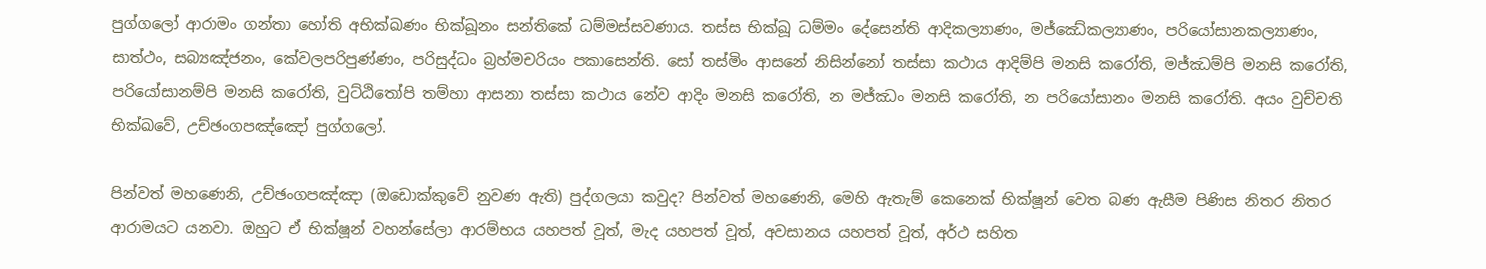පුග්ගලෝ ආරාමං ගන්තා හෝති අභික්ඛණං භික්ඛූනං සන්තිකේ ධම්මස්සවණාය. තස්ස භික්ඛූ ධම්මං දේසෙන්ති ආදිකල්‍යාණං, මජ්ඣේකල්‍යාණං, පරියෝසානකල්‍යාණං, සාත්ථං, සබ්‍යඤ්ජනං, කේවලපරිපුණ්ණං, පරිසුද්ධං බ්‍රහ්මචරියං පකාසෙන්ති. සෝ තස්මිං ආසනේ නිසින්නෝ තස්සා කථාය ආදිම්පි මනසි කරෝති, මජ්ඣම්පි මනසි කරෝති, පරියෝසානම්පි මනසි කරෝති, වුට්ඨිතෝපි තම්හා ආසනා තස්සා කථාය නේව ආදිං මනසි කරෝති, න මජ්ඣං මනසි කරෝති, න පරියෝසානං මනසි කරෝති. අයං වුච්චති භික්ඛවේ, උච්ඡංගපඤ්ඤෝ පුග්ගලෝ.

පින්වත් මහණෙනි, උච්ඡංගපඤ්ඤා (ඔඩොක්කුවේ නුවණ ඇති) පුද්ගලයා කවුද? පින්වත් මහණෙනි, මෙහි ඇතැම් කෙනෙක් භික්ෂූන් වෙත බණ ඇසීම පිණිස නිතර නිතර ආරාමයට යනවා. ඔහුට ඒ භික්ෂූන් වහන්සේලා ආරම්භය යහපත් වූත්, මැද යහපත් වූත්, අවසානය යහපත් වූත්, අර්ථ සහිත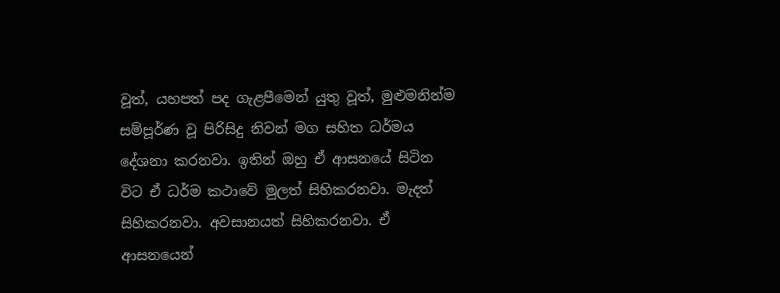වූත්, යහපත් පද ගැළපීමෙන් යුතු වූත්, මුළුමනින්ම සම්පූර්ණ වූ පිරිසිදු නිවන් මග සහිත ධර්මය දේශනා කරනවා. ඉතින් ඔහු ඒ ආසනයේ සිටින විට ඒ ධර්ම කථාවේ මුලත් සිහිකරනවා. මැදත් සිහිකරනවා. අවසානයත් සිහිකරනවා. ඒ ආසනයෙන්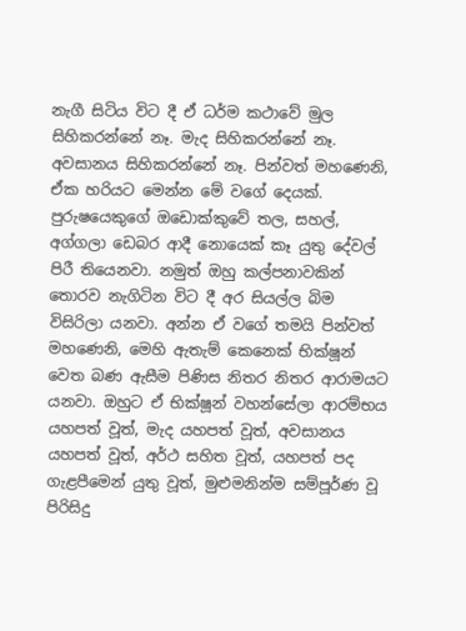නැගී සිටිය විට දී ඒ ධර්ම කථාවේ මුල සිහිකරන්නේ නෑ. මැද සිහිකරන්නේ නෑ. අවසානය සිහිකරන්නේ නෑ. පින්වත් මහණෙනි, ඒක හරියට මෙන්න මේ වගේ දෙයක්. පුරුෂයෙකුගේ ඔඩොක්කුවේ තල, සහල්, අග්ගලා ඩෙබර ආදී නොයෙක් කෑ යුතු දේවල් පිරී තියෙනවා. නමුත් ඔහු කල්පනාවකින් තොරව නැගිටින විට දී අර සියල්ල බිම විසිරිලා යනවා. අන්න ඒ වගේ තමයි පින්වත් මහණෙනි, මෙහි ඇතැම් කෙනෙක් භික්ෂූන් වෙත බණ ඇසීම පිණිස නිතර නිතර ආරාමයට යනවා. ඔහුට ඒ භික්ෂූන් වහන්සේලා ආරම්භය යහපත් වූත්, මැද යහපත් වූත්, අවසානය යහපත් වූත්, අර්ථ සහිත වූත්, යහපත් පද ගැළපීමෙන් යුතු වූත්, මුළුමනින්ම සම්පූර්ණ වූ පිරිසිදු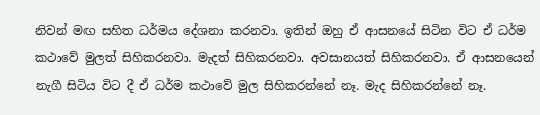නිවන් මඟ සහිත ධර්මය දේශනා කරනවා. ඉතින් ඔහු ඒ ආසනයේ සිටින විට ඒ ධර්ම කථාවේ මුලත් සිහිකරනවා. මැදත් සිහිකරනවා. අවසානයත් සිහිකරනවා. ඒ ආසනයෙන් නැගී සිටිය විට දී ඒ ධර්ම කථාවේ මුල සිහිකරන්නේ නෑ. මැද සිහිකරන්නේ නෑ.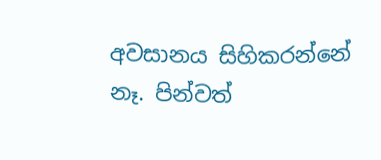අවසානය සිහිකරන්නේ නෑ. පින්වත්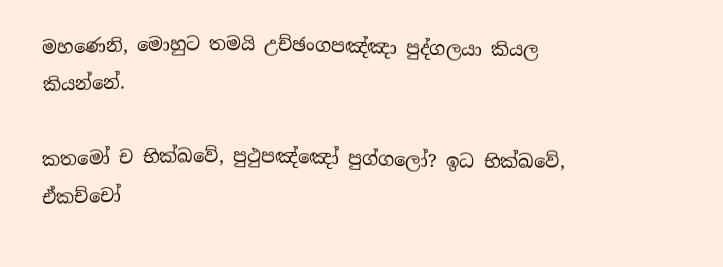මහණෙනි, මොහුට තමයි උච්ඡංගපඤ්ඤා පුද්ගලයා කියල කියන්නේ.

කතමෝ ච භික්ඛවේ, පුථුපඤ්ඤෝ පුග්ගලෝ? ඉධ භික්ඛවේ, ඒකච්චෝ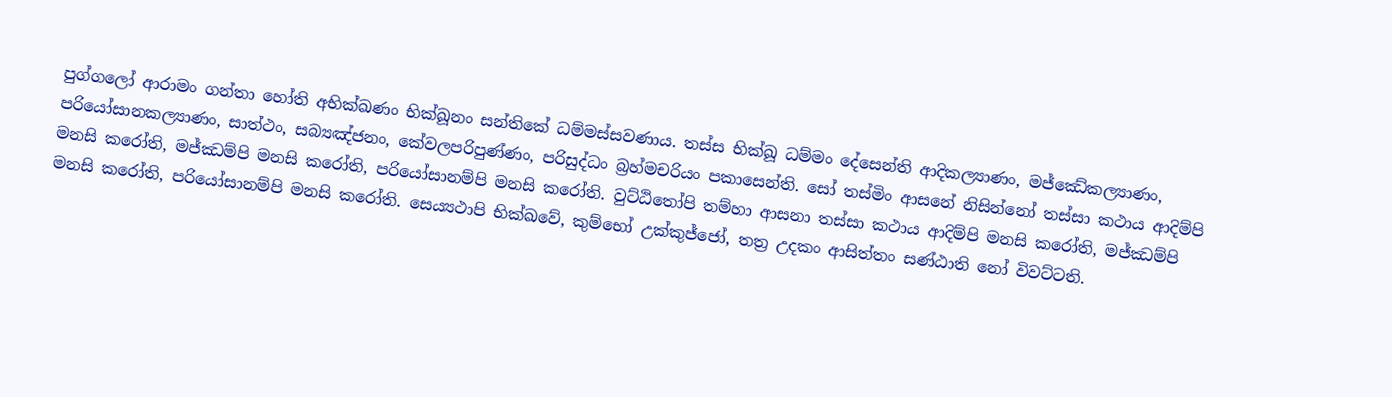පුග්ගලෝ ආරාමං ගන්තා හෝති අභික්ඛණං භික්ඛූනං සන්තිකේ ධම්මස්සවණාය. තස්ස භික්ඛූ ධම්මං දේසෙන්ති ආදිකල්‍යාණං, මජ්ඣේකල්‍යාණං, පරියෝසානකල්‍යාණං, සාත්ථං, සබ්‍යඤ්ජනං, කේවලපරිපුණ්ණං, පරිසුද්ධං බ්‍රහ්මචරියං පකාසෙන්ති. සෝ තස්මිං ආසනේ නිසින්නෝ තස්සා කථාය ආදිම්පි මනසි කරෝති, මජ්ඣම්පි මනසි කරෝති, පරියෝසානම්පි මනසි කරෝති. වුට්ඨිතෝපි තම්හා ආසනා තස්සා කථාය ආදිම්පි මනසි කරෝති, මජ්ඣම්පි මනසි කරෝති, පරියෝසානම්පි මනසි කරෝති. සෙය්‍යථාපි භික්ඛවේ, කුම්භෝ උක්කුජ්ජෝ, තත්‍ර උදකං ආසිත්තං සණ්ඨාති නෝ විවට්ටති.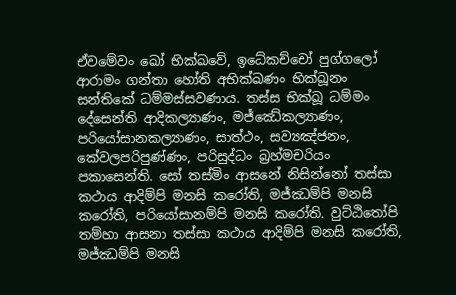ඒවමේවං ඛෝ භික්ඛවේ, ඉධේකච්චෝ පුග්ගලෝ ආරාමං ගන්තා හෝති අභික්ඛණං භික්ඛූනං සන්තිකේ ධම්මස්සවණාය. තස්ස භික්ඛූ ධම්මං දේසෙන්ති ආදිකල්‍යාණං, මජ්ඣේකල්‍යාණං, පරියෝසානකල්‍යාණං, සාත්ථං, සව්‍යඤ්ජනං, කේවලපරිපුණ්ණං, පරිසුද්ධං බ්‍රහ්මචරියං පකාසෙන්ති. සෝ තස්මිං ආසනේ නිසින්නෝ තස්සා කථාය ආදිම්පි මනසි කරෝති, මජ්ඣම්පි මනසි කරෝති, පරියෝසානම්පි මනසි කරෝති. වුට්ඨිතෝපි තම්හා ආසනා තස්සා කථාය ආදිම්පි මනසි කරෝති, මජ්ඣම්පි මනසි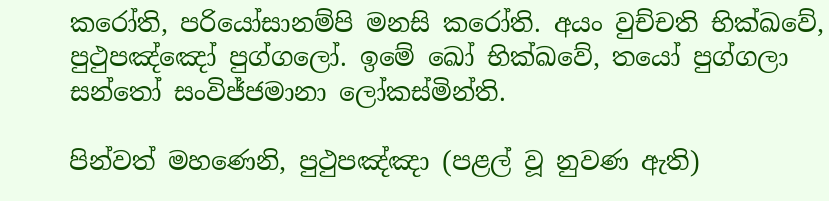කරෝති, පරියෝසානම්පි මනසි කරෝති. අයං වුච්චති භික්ඛවේ, පුථුපඤ්ඤෝ පුග්ගලෝ. ඉමේ ඛෝ භික්ඛවේ, තයෝ පුග්ගලා සන්තෝ සංවිජ්ජමානා ලෝකස්මින්ති.

පින්වත් මහණෙනි, පුථුපඤ්ඤා (පළල් වූ නුවණ ඇති)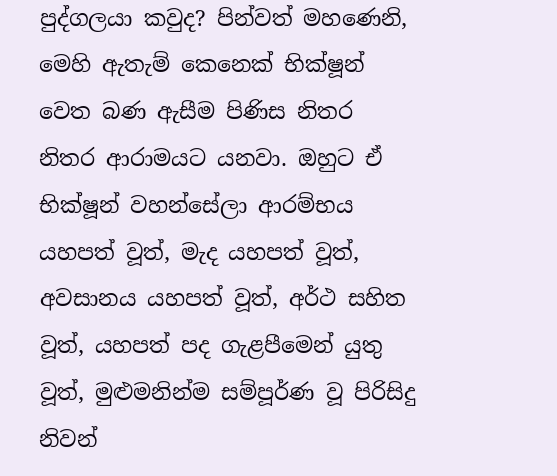පුද්ගලයා කවුද? පින්වත් මහණෙනි, මෙහි ඇතැම් කෙනෙක් භික්ෂූන් වෙත බණ ඇසීම පිණිස නිතර නිතර ආරාමයට යනවා. ඔහුට ඒ භික්ෂූන් වහන්සේලා ආරම්භය යහපත් වූත්, මැද යහපත් වූත්, අවසානය යහපත් වූත්, අර්ථ සහිත වූත්, යහපත් පද ගැළපීමෙන් යුතු වූත්, මුළුමනින්ම සම්පූර්ණ වූ පිරිසිදු නිවන්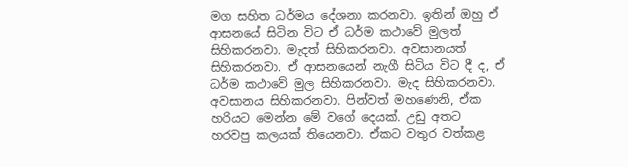මග සහිත ධර්මය දේශනා කරනවා. ඉතින් ඔහු ඒ ආසනයේ සිටින විට ඒ ධර්ම කථාවේ මුලත් සිහිකරනවා. මැදත් සිහිකරනවා. අවසානයත් සිහිකරනවා. ඒ ආසනයෙන් නැගී සිටිය විට දී ද, ඒ ධර්ම කථාවේ මුල සිහිකරනවා. මැද සිහිකරනවා. අවසානය සිහිකරනවා. පින්වත් මහණෙනි, ඒක හරියට මෙන්න මේ වගේ දෙයක්. උඩු අතට හරවපු කලයක් තියෙනවා. ඒකට වතුර වත්කළ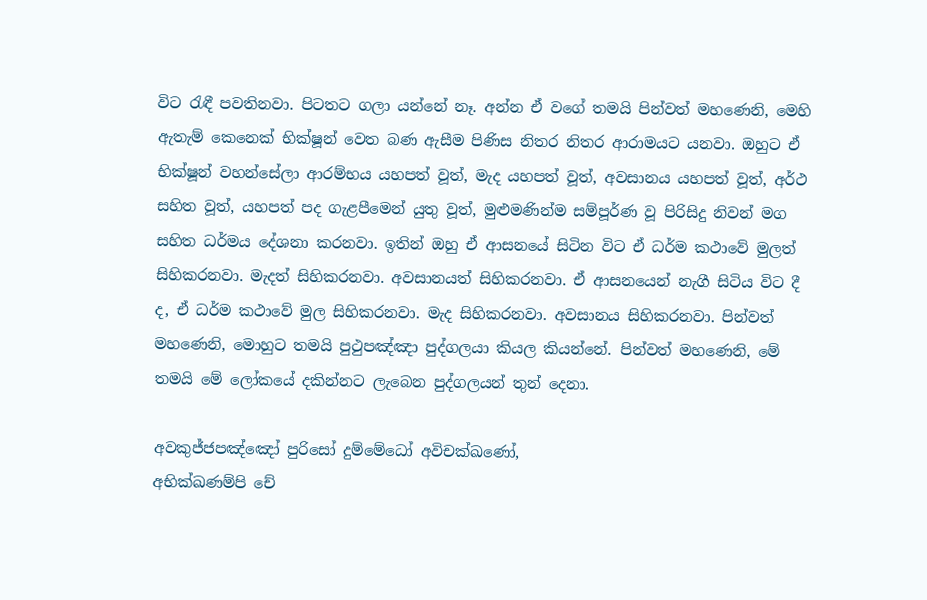විට රැඳී පවතිනවා. පිටතට ගලා යන්නේ නෑ. අන්න ඒ වගේ තමයි පින්වත් මහණෙනි, මෙහි ඇතැම් කෙනෙක් භික්ෂූන් වෙත බණ ඇසීම පිණිස නිතර නිතර ආරාමයට යනවා. ඔහුට ඒ භික්ෂූන් වහන්සේලා ආරම්භය යහපත් වූත්, මැද යහපත් වූත්, අවසානය යහපත් වූත්, අර්ථ සහිත වූත්, යහපත් පද ගැළපීමෙන් යුතු වූත්, මුළුමණින්ම සම්පූර්ණ වූ පිරිසිදු නිවන් මග සහිත ධර්මය දේශනා කරනවා. ඉතින් ඔහු ඒ ආසනයේ සිටින විට ඒ ධර්ම කථාවේ මුලත් සිහිකරනවා. මැදත් සිහිකරනවා. අවසානයත් සිහිකරනවා. ඒ ආසනයෙන් නැගී සිටිය විට දී ද, ඒ ධර්ම කථාවේ මුල සිහිකරනවා. මැද සිහිකරනවා. අවසානය සිහිකරනවා. පින්වත් මහණෙනි, මොහුට තමයි පුථුපඤ්ඤා පුද්ගලයා කියල කියන්නේ. පින්වත් මහණෙනි, මේ තමයි මේ ලෝකයේ දකින්නට ලැබෙන පුද්ගලයන් තුන් දෙනා.

අවකුජ්ජපඤ්ඤෝ පුරිසෝ දුම්මේධෝ අවිචක්ඛණෝ,
අභික්ඛණම්පි චේ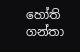හෝති ගන්තා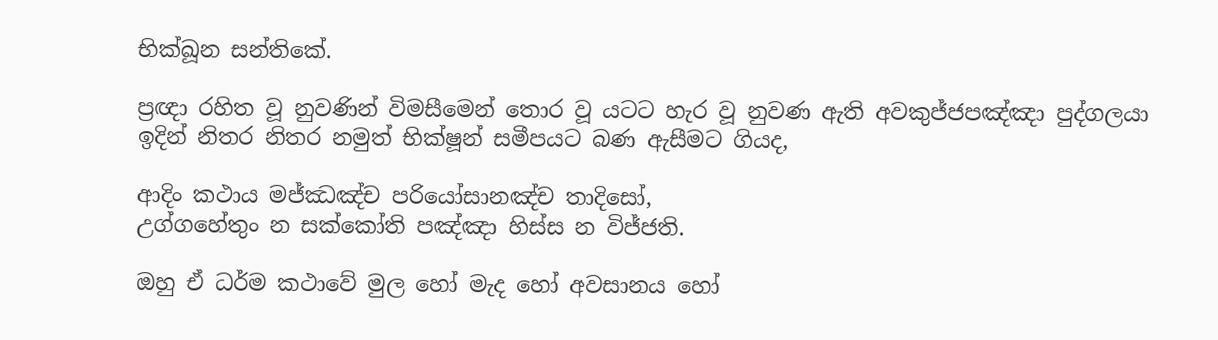භික්ඛූන සන්තිකේ.

ප්‍රඥා රහිත වූ නුවණින් විමසීමෙන් තොර වූ යටට හැර වූ නුවණ ඇති අවකුජ්ජපඤ්ඤා පුද්ගලයා ඉදින් නිතර නිතර නමුත් භික්ෂූන් සමීපයට බණ ඇසීමට ගියද,

ආදිං කථාය මජ්ඣඤ්ච පරියෝසානඤ්ච තාදිසෝ,
උග්ගහේතුං න සක්කෝති පඤ්ඤා හිස්ස න විජ්ජති.

ඔහු ඒ ධර්ම කථාවේ මුල හෝ මැද හෝ අවසානය හෝ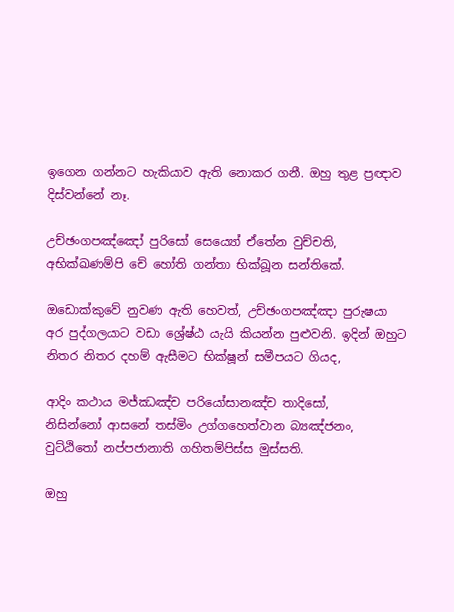ඉගෙන ගන්නට හැකියාව ඇති නොකර ගනී. ඔහු තුළ ප්‍රඥාව දිස්වන්නේ නෑ.

උච්ඡංගපඤ්ඤෝ පුරිසෝ සෙය්‍යෝ ඒතේන වුච්චති,
අභික්ඛණම්පි චේ හෝති ගන්තා භික්ඛූන සන්තිකේ.

ඔඩොක්කුවේ නුවණ ඇති හෙවත්, උච්ඡංගපඤ්ඤා පුරුෂයා අර පුද්ගලයාට වඩා ශ්‍රේෂ්ඨ යැයි කියන්න පුළුවනි. ඉදින් ඔහුට නිතර නිතර දහම් ඇසීමට භික්ෂූන් සමීපයට ගියද,

ආදිං කථාය මජ්ඣඤ්ච පරියෝසානඤ්ච තාදිසෝ,
නිසින්නෝ ආසනේ තස්මිං උග්ගහෙත්වාන බ්‍යඤ්ජනං,
වුට්ඨිතෝ නප්පජානාති ගහිතම්පිස්ස මුස්සති.

ඔහු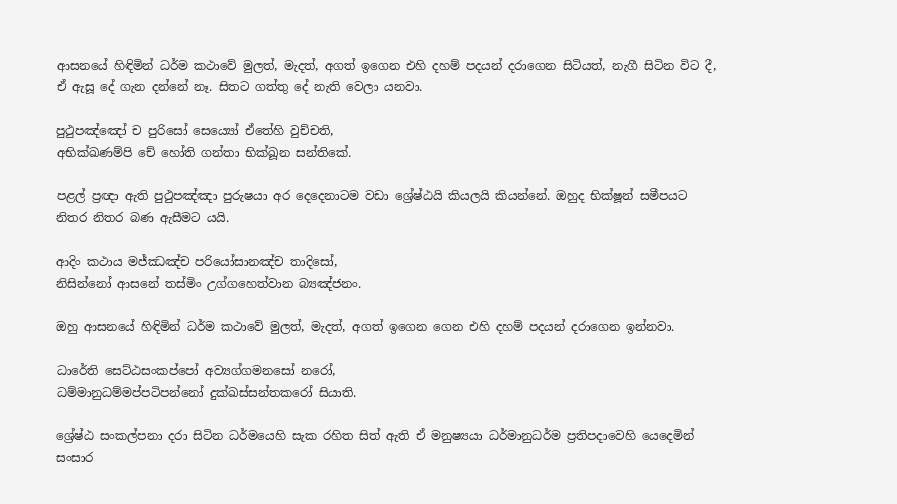ආසනයේ හිඳිමින් ධර්ම කථාවේ මුලත්, මැදත්, අගත් ඉගෙන එහි දහම් පදයන් දරාගෙන සිටියත්, නැගී සිටින විට දී, ඒ ඇසූ දේ ගැන දන්නේ නෑ. සිතට ගත්තු දේ නැති වෙලා යනවා.

පුථුපඤ්ඤෝ ච පුරිසෝ සෙය්‍යෝ ඒතේහි වුච්චති,
අභික්ඛණම්පි චේ හෝති ගන්තා භික්ඛූන සන්තිකේ.

පළල් ප්‍රඥා ඇති පුථුපඤ්ඤා පුරුෂයා අර දෙදෙනාටම වඩා ශ්‍රේෂ්ඨයි කියලයි කියන්නේ. ඔහුද භික්ෂූන් සමීපයට නිතර නිතර බණ ඇසීමට යයි.

ආදිං කථාය මජ්ඣඤ්ච පරියෝසානඤ්ච තාදිසෝ,
නිසින්නෝ ආසනේ තස්මිං උග්ගහෙත්වාන බ්‍යඤ්ජනං.

ඔහු ආසනයේ හිඳිමින් ධර්ම කථාවේ මුලත්, මැදත්, අගත් ඉගෙන ගෙන එහි දහම් පදයන් දරාගෙන ඉන්නවා.

ධාරේති සෙට්ඨසංකප්පෝ අව්‍යග්ගමනසෝ නරෝ,
ධම්මානුධම්මප්පටිපන්නෝ දුක්ඛස්සන්තකරෝ සියාති.

ශ්‍රේෂ්ඨ සංකල්පනා දරා සිටින ධර්මයෙහි සැක රහිත සිත් ඇති ඒ මනුෂ්‍යයා ධර්මානුධර්ම ප්‍රතිපදාවෙහි යෙදෙමින් සංසාර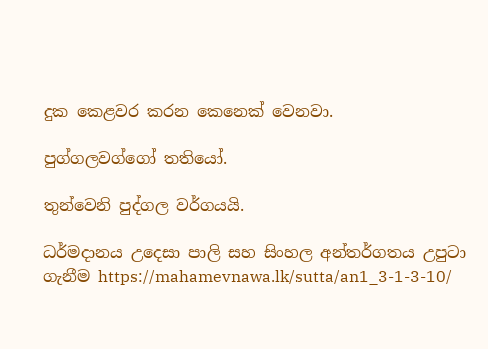දුක කෙළවර කරන කෙනෙක් වෙනවා.

පුග්ගලවග්ගෝ තතියෝ.

තුන්වෙනි පුද්ගල වර්ගයයි.

ධර්මදානය උදෙසා පාලි සහ සිංහල අන්තර්ගතය උපුටා ගැනීම https://mahamevnawa.lk/sutta/an1_3-1-3-10/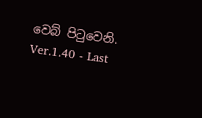වෙබ් පිටුවෙනි.
Ver.1.40 - Last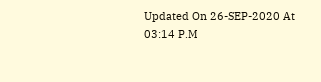Updated On 26-SEP-2020 At 03:14 P.M